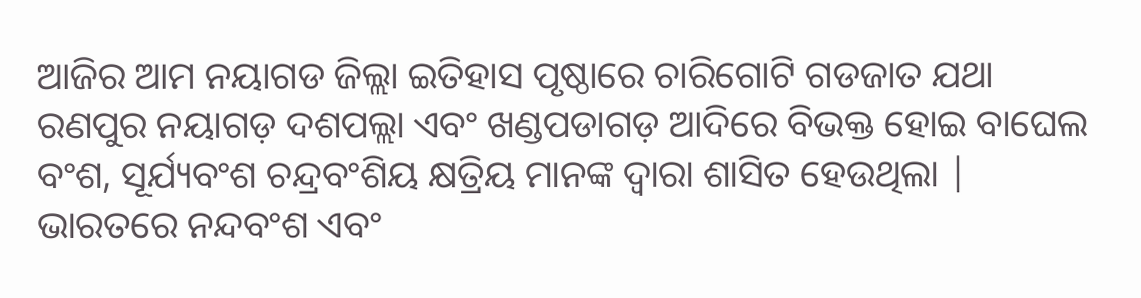ଆଜିର ଆମ ନୟାଗଡ ଜିଲ୍ଲା ଇତିହାସ ପୃଷ୍ଠାରେ ଚାରିଗୋଟି ଗଡଜାତ ଯଥା ରଣପୁର ନୟାଗଡ଼ ଦଶପଲ୍ଲା ଏବଂ ଖଣ୍ଡପଡାଗଡ଼ ଆଦିରେ ବିଭକ୍ତ ହୋଇ ବାଘେଲ ବଂଶ, ସୂର୍ଯ୍ୟବଂଶ ଚନ୍ଦ୍ରବଂଶିୟ କ୍ଷତ୍ରିୟ ମାନଙ୍କ ଦ୍ୱାରା ଶାସିତ ହେଉଥିଲା |
ଭାରତରେ ନନ୍ଦବଂଶ ଏବଂ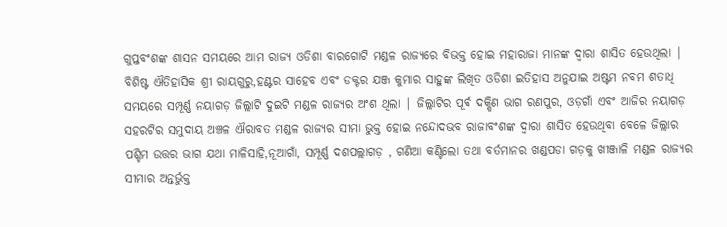ଗୁପ୍ତବଂଶଙ୍କ ଶାସନ ସମୟରେ ଆମ ରାଜ୍ୟ ଓଡିଶା ବାରଗୋଟି ମଣ୍ଡଳ ରାଜ୍ୟରେ ବିଭକ୍ତ ହୋଇ ମହାରାଜା ମାନଙ୍କ ଦ୍ୱାରା ଶାସିତ ହେଉଥିଲା |
ବିଶିଷ୍ଟ ଐତିହାସିକ ଶ୍ରୀ ରାୟଗୁରୁ,ହଣ୍ଟର ସାହେବ ଏବଂ ଡକ୍ଟର ଯଞ୍ଜ କୁମାର ସାହୁଙ୍କ ଲିଖିତ ଓଡିଶା ଇତିହାସ ଅନୁଯାଇ ଅଷ୍ଟମ ନବମ ଶତାଧି ସମୟରେ ସମ୍ପୂର୍ଣ୍ଣ ନୟାଗଡ଼ ଜିଲ୍ଲାଟି ଦୁଇଟି ମଣ୍ଡଳ ରାଜ୍ୟର ଅଂଶ ଥିଲା | ଜିଲ୍ଲାଟିର ପୂର୍ଵ ଦକ୍ଷିଣ ଭାଗ ରଣପୁର, ଓଡ଼ଗାଁ ଏବଂ ଆଜିର ନୟାଗଡ଼ ସହରଟିର ସମୁଦାୟ ଅଞ୍ଚଳ ଐରାବତ ମଣ୍ଡଳ ରାଜ୍ୟର ସୀମା ଭୁକ୍ତ ହୋଇ ନନ୍ଦୋଦଭବ ରାଜାବଂଶଙ୍କ ଦ୍ୱାରା ଶାସିତ ହେଉଥିବା ବେଳେ ଜିଲ୍ଲାର ପଶ୍ଚିମ ଉତ୍ତର ଭାଗ ଯଥା ମାଳିସାହି,ନୂଆଗାଁ, ସମ୍ପୂର୍ଣ୍ଣ ଦଶପଲ୍ଲାଗଡ଼ , ଗଣିଆ କଣ୍ଟିଲୋ ତଥା ବର୍ତମାନର ଖଣ୍ଡପଡା ଗଡ଼କୁ ଖୀଞ୍ଜାଳି ମଣ୍ଡଳ ରାଜ୍ୟର ସୀମାର ଅନ୍ତର୍ଭୁକ୍ତ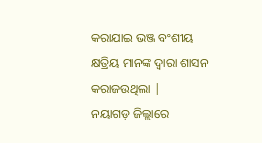କରାଯାଇ ଭଞ୍ଜ ବଂଶୀୟ କ୍ଷତ୍ରିୟ ମାନଙ୍କ ଦ୍ୱାରା ଶାସନ କରାଜଉଥିଲା |
ନୟାଗଡ଼ ଜିଲ୍ଲାରେ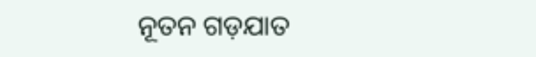ନୂତନ ଗଡ଼ଯାତ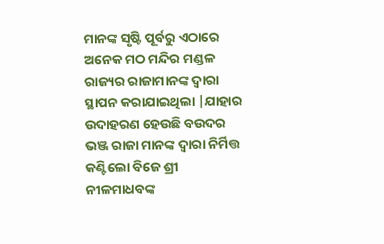ମାନଙ୍କ ସୃଷ୍ଟି ପୂର୍ବରୁ ଏଠାରେ ଅନେକ ମଠ ମନ୍ଦିର ମଣ୍ଡଳ ରାଜ୍ୟର ରାଜାମାନଙ୍କ ଦ୍ୱାରା ସ୍ଥାପନ କରାଯାଇଥିଲା |ଯାହାର ଉଦାହରଣ ହେଉଛି ବଉଦର ଭଞ୍ଜ ରାଜା ମାନଙ୍କ ଦ୍ୱାରା ନିର୍ମିତ୍ତ କଣ୍ଟିଲୋ ବିଜେ ଶ୍ରୀ ନୀଳମାଧବଙ୍କ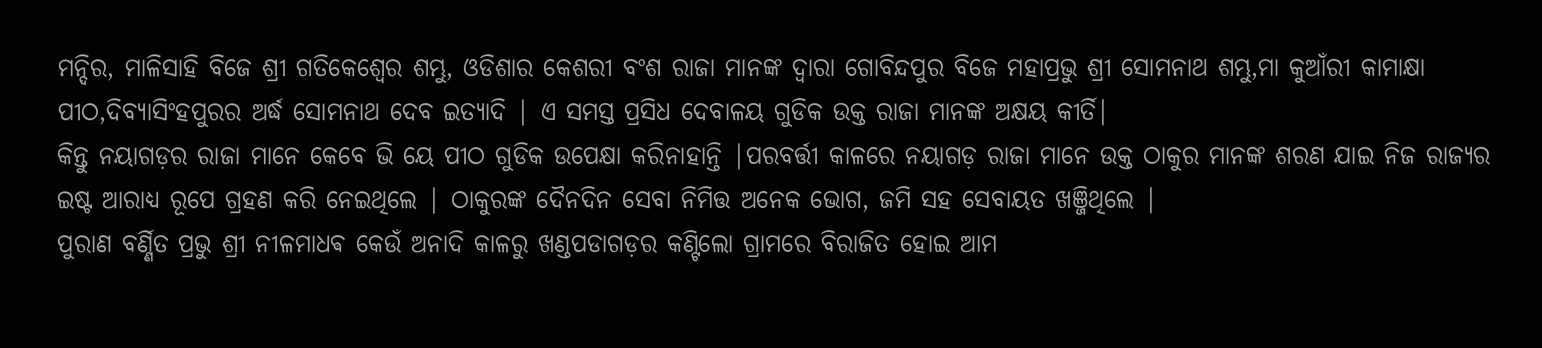ମନ୍ଦିର, ମାଳିସାହି ବିଜେ ଶ୍ରୀ ଗତିକେଶ୍ୱେର ଶମ୍ଭୁ, ଓଡିଶାର କେଶରୀ ବଂଶ ରାଜା ମାନଙ୍କ ଦ୍ୱାରା ଗୋବିନ୍ଦପୁର ବିଜେ ମହାପ୍ରଭୁ ଶ୍ରୀ ସୋମନାଥ ଶମ୍ଭୁ,ମା କୁଆଁରୀ କାମାକ୍ଷା ପୀଠ,ଦିବ୍ୟାସିଂହପୁରର ଅର୍ଦ୍ଧ ସୋମନାଥ ଦେବ ଇତ୍ୟାଦି | ଏ ସମସ୍ତ ପ୍ରସିଧ ଦେବାଳୟ ଗୁଡିକ ଉକ୍ତ ରାଜା ମାନଙ୍କ ଅକ୍ଷୟ କୀର୍ତି|
କିନ୍ତୁ ନୟାଗଡ଼ର ରାଜା ମାନେ କେବେ ଭି ୟେ ପୀଠ ଗୁଡିକ ଉପେକ୍ଷା କରିନାହାନ୍ତି |ପରବର୍ତ୍ତୀ କାଳରେ ନୟାଗଡ଼ ରାଜା ମାନେ ଉକ୍ତ ଠାକୁର ମାନଙ୍କ ଶରଣ ଯାଇ ନିଜ ରାଜ୍ୟର ଇଷ୍ଟ ଆରାଧ୍ୟ ରୂପେ ଗ୍ରହଣ କରି ନେଇଥିଲେ | ଠାକୁରଙ୍କ ଦୈନଦିନ ସେବା ନିମିତ୍ତ ଅନେକ ଭୋଗ, ଜମି ସହ ସେବାୟତ ଖଞ୍ଜିଥିଲେ |
ପୁରାଣ ବର୍ଣ୍ଣିତ ପ୍ରଭୁ ଶ୍ରୀ ନୀଳମାଧଵ କେଉଁ ଅନାଦି କାଳରୁ ଖଣ୍ଡପଡାଗଡ଼ର କଣ୍ଟିଲୋ ଗ୍ରାମରେ ବିରାଜିତ ହୋଇ ଆମ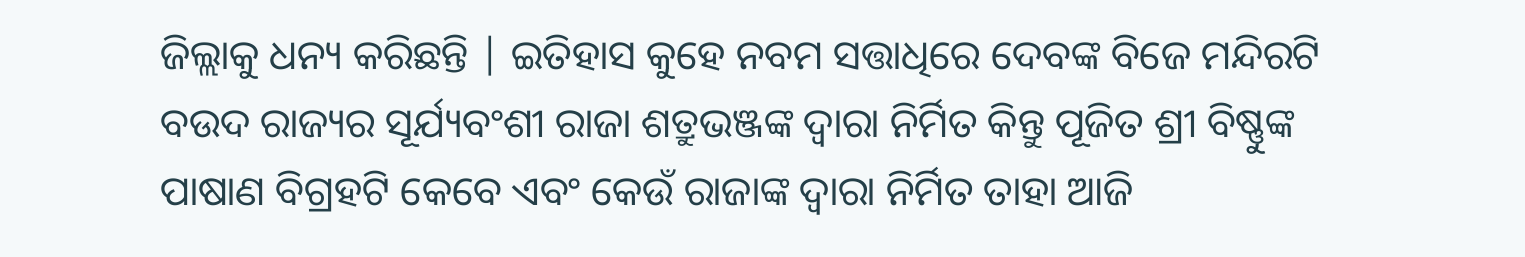ଜିଲ୍ଲାକୁ ଧନ୍ୟ କରିଛନ୍ତି | ଇତିହାସ କୁହେ ନବମ ସତ୍ତାଧିରେ ଦେବଙ୍କ ବିଜେ ମନ୍ଦିରଟି ବଉଦ ରାଜ୍ୟର ସୂର୍ଯ୍ୟବଂଶୀ ରାଜା ଶତ୍ରୁଭଞ୍ଜଙ୍କ ଦ୍ୱାରା ନିର୍ମିତ କିନ୍ତୁ ପୂଜିତ ଶ୍ରୀ ବିଷ୍ଣୁଙ୍କ ପାଷାଣ ବିଗ୍ରହଟି କେବେ ଏବଂ କେଉଁ ରାଜାଙ୍କ ଦ୍ୱାରା ନିର୍ମିତ ତାହା ଆଜି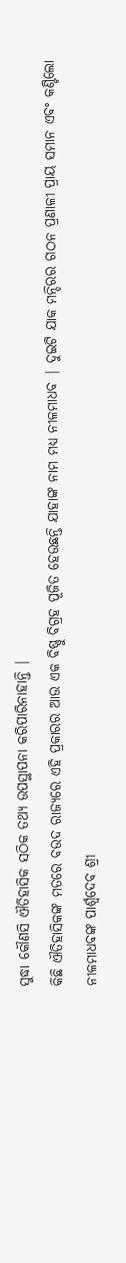ସୁଦ୍ଧା କୌଣସି ଐତିହାସିକ ସଠିକ ତଥ୍ୟ ଉପସ୍ଥାପନା କରିପାରିନାହାନ୍ତି |
କିଛି ଐତିହାସିକଙ୍କ ମତରେ ବଉଦ ରାଜ୍ୟରେ ଏହି ପ୍ରକାରର ଆଉ ଏକ ବିଷ୍ଣୁ ବିଗ୍ରହ ପୂଜିତ ହେଉଛନ୍ତି ଯାହାଙ୍କ ନାମ ମଧ୍ୟ ନୀଳମାଧବ | ଦୁଇଟି ଯାକ ମନ୍ଦିରର ଗଠନ ପ୍ରଣାଳୀ ପ୍ରାୟ ସମାନ ଏବଂ କଣ୍ଟିଲୋ ନୀଳମାଧଵଙ୍କ ପାର୍ଶ୍ୱଦେବ ଶ୍ରୀ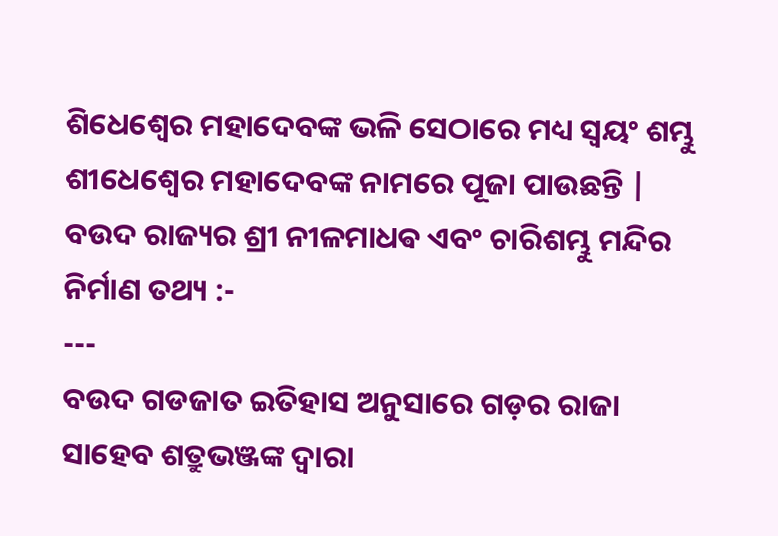ଶିଧେଶ୍ୱେର ମହାଦେବଙ୍କ ଭଳି ସେଠାରେ ମଧ୍ୟ ସ୍ୱୟଂ ଶମ୍ଭୁ ଶୀଧେଶ୍ୱେର ମହାଦେବଙ୍କ ନାମରେ ପୂଜା ପାଉଛନ୍ତି |
ବଉଦ ରାଜ୍ୟର ଶ୍ରୀ ନୀଳମାଧଵ ଏବଂ ଚାରିଶମ୍ଭୁ ମନ୍ଦିର ନିର୍ମାଣ ତଥ୍ୟ :-
---
ବଉଦ ଗଡଜାତ ଇତିହାସ ଅନୁସାରେ ଗଡ଼ର ରାଜା ସାହେବ ଶତ୍ରୁଭଞ୍ଜଙ୍କ ଦ୍ୱାରା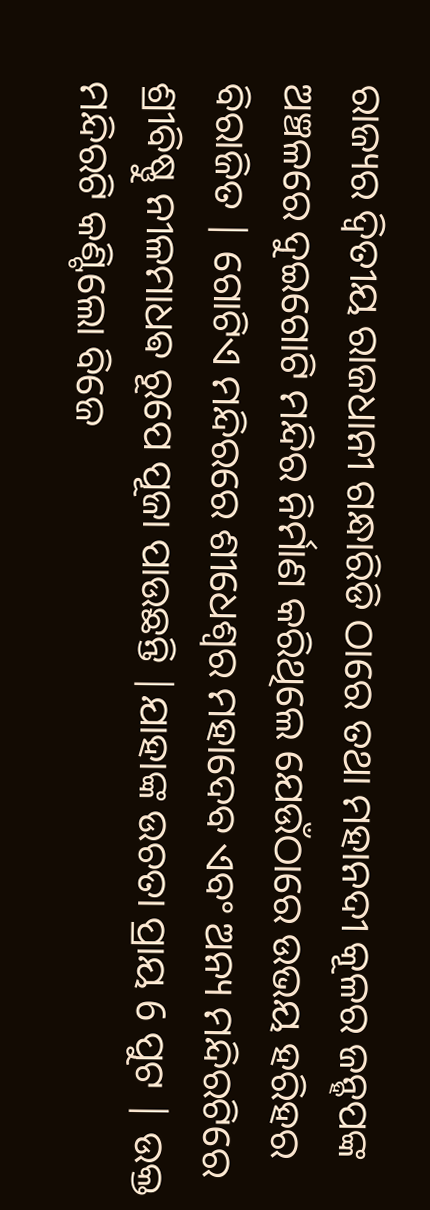ରାଜ୍ୟର ଦ୍ୱିତୀୟ ରାଜଧାନୀ ଗନ୍ଧାରିଡି ଠାରେ ତଥା ମହାନଦୀ କୂଳର ଜନ୍ହପଙ୍କ ଅଞ୍ଚଳରେ ଦୁଇଗୋଟି ମନ୍ଦିର ନିର୍ମାଣ କରିଥିଲେ ଯେଉଁଠାରେ ଉଭୟ ହରିହର ବିରାଜିତ | ଗୋଟିଏ ମନ୍ଦିରରେ ଶୀଧେଶ୍ଵର ମହାଦେବ ଏବଂ ଅନ୍ୟ ମନ୍ଦିରଟିରେ ଶ୍ରୀବିଷ୍ଣୁ ନୀଳମାଧଵ ରୂପେ ପୂଜା ପାଉଛନ୍ତି |ଯାହାଙ୍କ ଉଚତା ପ୍ରାୟ 6 ପୁଟ | ଉକ୍ତ ମନ୍ଦିରଟି କଣ୍ଟିଲୋ ବିଜେ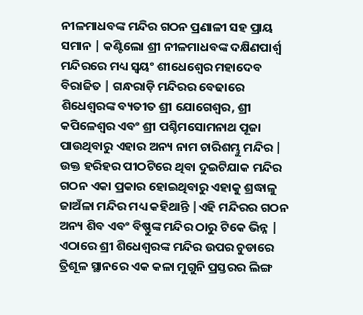ନୀଳମାଧବଙ୍କ ମନ୍ଦିର ଗଠନ ପ୍ରଣାଳୀ ସହ ପ୍ରାୟ ସମାନ | କଣ୍ଟିଲୋ ଶ୍ରୀ ନୀଳମାଧବଙ୍କ ଦକ୍ଷିଣପାର୍ଶ୍ୱ ମନ୍ଦିରରେ ମଧ୍ୟ ସ୍ୱୟଂ ଶୀଧେଶ୍ୱେର ମହାଦେବ ବିରାଜିତ | ଗନ୍ଧରାଡ଼ି ମନ୍ଦିରର ବେଢାରେ ଶିଧେଶ୍ଵରଙ୍କ ବ୍ୟତୀତ ଶ୍ରୀ ଯୋଗେଶ୍ୱର, ଶ୍ରୀ କପିଳେଶ୍ଵର ଏବଂ ଶ୍ରୀ ପଶ୍ଚିମସୋମନାଥ ପୂଜା ପାଉଥିବାରୁ ଏହାର ଅନ୍ୟ ନାମ ଚାରିଶମ୍ଭୁ ମନ୍ଦିର |
ଉକ୍ତ ହରିହର ପୀଠଟିରେ ଥିବା ଦୁଇଟିଯାକ ମନ୍ଦିର ଗଠନ ଏକା ପ୍ରକାର ହୋଇଥିବାରୁ ଏହାକୁ ଶ୍ରଦ୍ଧାଳୁ ଜାଅଁଳା ମନ୍ଦିର ମଧ୍ୟ କହିଥାନ୍ତି |ଏହି ମନ୍ଦିରର ଗଠନ ଅନ୍ୟ ଶିବ ଏବଂ ବିଷ୍ଣୁଙ୍କ ମନ୍ଦିର ଠାରୁ ଟିକେ ଭିନ୍ନ | ଏଠାରେ ଶ୍ରୀ ଶିଧେଶ୍ଵରଙ୍କ ମନ୍ଦିର ଉପର ଚୁଡାରେ ତ୍ରିଶୂଳ ସ୍ଥାନରେ ଏକ କଳା ମୁଗୁନି ପ୍ରସ୍ତରର ଲିଙ୍ଗ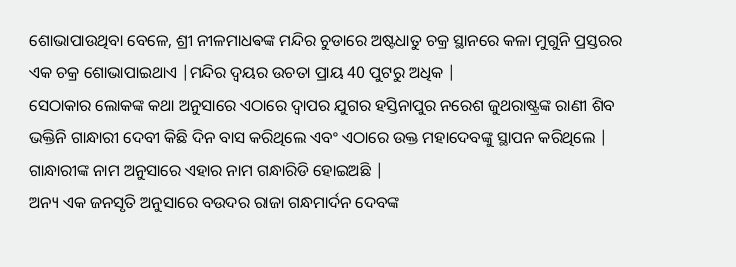ଶୋଭାପାଉଥିବା ବେଳେ, ଶ୍ରୀ ନୀଳମାଧଵଙ୍କ ମନ୍ଦିର ଚୁଡାରେ ଅଷ୍ଟଧାତୁ ଚକ୍ର ସ୍ଥାନରେ କଳା ମୁଗୁନି ପ୍ରସ୍ତରର ଏକ ଚକ୍ର ଶୋଭାପାଇଥାଏ |ମନ୍ଦିର ଦ୍ୱୟର ଉଚତା ପ୍ରାୟ 40 ପୁଟରୁ ଅଧିକ |
ସେଠାକାର ଲୋକଙ୍କ କଥା ଅନୁସାରେ ଏଠାରେ ଦ୍ୱାପର ଯୁଗର ହସ୍ତିନାପୁର ନରେଶ ଜୁଥରାଷ୍ଟ୍ରଙ୍କ ରାଣୀ ଶିବ ଭକ୍ତିନି ଗାନ୍ଧାରୀ ଦେବୀ କିଛି ଦିନ ବାସ କରିଥିଲେ ଏବଂ ଏଠାରେ ଉକ୍ତ ମହାଦେବଙ୍କୁ ସ୍ଥାପନ କରିଥିଲେ | ଗାନ୍ଧାରୀଙ୍କ ନାମ ଅନୁସାରେ ଏହାର ନାମ ଗନ୍ଧାରିଡି ହୋଇଅଛି |
ଅନ୍ୟ ଏକ ଜନସୃତି ଅନୁସାରେ ବଉଦର ରାଜା ଗନ୍ଧମାର୍ଦନ ଦେବଙ୍କ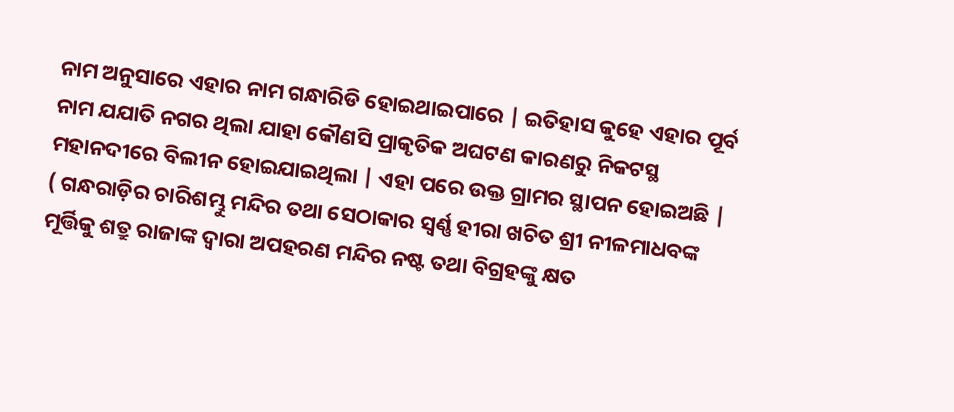ନାମ ଅନୁସାରେ ଏହାର ନାମ ଗନ୍ଧାରିଡି ହୋଇଥାଇପାରେ | ଇତିହାସ କୁହେ ଏହାର ପୂର୍ବ ନାମ ଯଯାତି ନଗର ଥିଲା ଯାହା କୌଣସି ପ୍ରାକୃତିକ ଅଘଟଣ କାରଣରୁ ନିକଟସ୍ଥ ମହାନଦୀରେ ବିଲୀନ ହୋଇଯାଇଥିଲା | ଏହା ପରେ ଉକ୍ତ ଗ୍ରାମର ସ୍ଥାପନ ହୋଇଅଛି |
( ଗନ୍ଧରାଡ଼ିର ଚାରିଶମ୍ଭୁ ମନ୍ଦିର ତଥା ସେଠାକାର ସ୍ୱର୍ଣ୍ଣ ହୀରା ଖଚିତ ଶ୍ରୀ ନୀଳମାଧବଙ୍କ ମୂର୍ତ୍ତିକୁ ଶତ୍ରୁ ରାଜାଙ୍କ ଦ୍ୱାରା ଅପହରଣ ମନ୍ଦିର ନଷ୍ଟ ତଥା ବିଗ୍ରହଙ୍କୁ କ୍ଷତ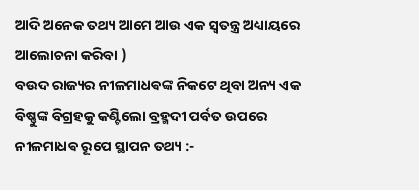ଆଦି ଅନେକ ତଥ୍ୟ ଆମେ ଆଉ ଏକ ସ୍ୱତନ୍ତ୍ର ଅଧ୍ୟାୟରେ ଆଲୋଚନା କରିବା )
ବଉଦ ରାଜ୍ୟର ନୀଳମାଧଵଙ୍କ ନିକଟେ ଥିବା ଅନ୍ୟ ଏକ ବିଷ୍ଣୁଙ୍କ ବିଗ୍ରହକୁ କଣ୍ଟିଲୋ ବ୍ରହ୍ମଦୀ ପର୍ବତ ଉପରେ ନୀଳମାଧଵ ରୂପେ ସ୍ଥାପନ ତଥ୍ୟ :-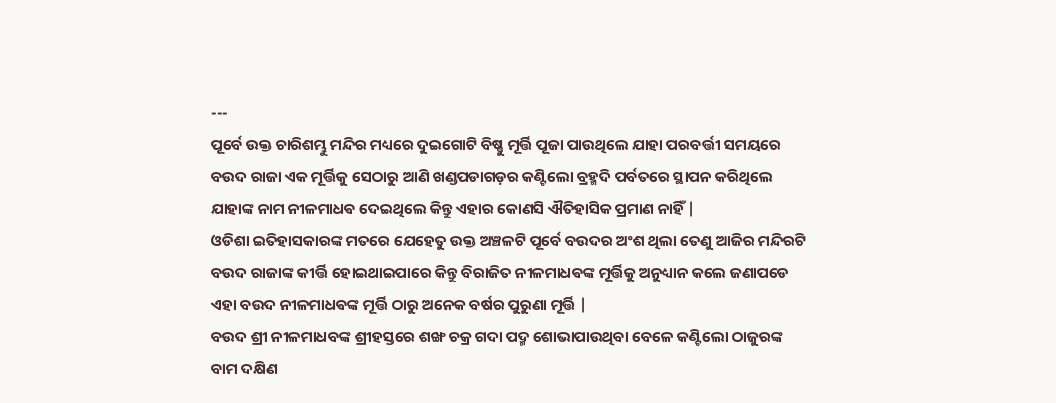---
ପୂର୍ବେ ଉକ୍ତ ଚାରିଶମ୍ଭୁ ମନ୍ଦିର ମଧ୍ୟରେ ଦୁଇଗୋଟି ବିଷ୍ଣୁ ମୂର୍ତ୍ତି ପୂଜା ପାଉଥିଲେ ଯାହା ପରବର୍ତ୍ତୀ ସମୟରେ ବଉଦ ରାଜା ଏକ ମୂର୍ତ୍ତିକୁ ସେଠାରୁ ଆଣି ଖଣ୍ଡପଡାଗଡ଼ର କଣ୍ଟିଲୋ ବ୍ରହ୍ମଦି ପର୍ବତରେ ସ୍ଥାପନ କରିଥିଲେ ଯାହାଙ୍କ ନାମ ନୀଳମାଧଵ ଦେଇଥିଲେ କିନ୍ତୁ ଏହାର କୋଣସି ଐତିହାସିକ ପ୍ରମାଣ ନାହିଁ |
ଓଡିଶା ଇତିହାସକାରଙ୍କ ମତରେ ଯେହେତୁ ଉକ୍ତ ଅଞ୍ଚଳଟି ପୂର୍ବେ ବଉଦର ଅଂଶ ଥିଲା ତେଣୁ ଆଜିର ମନ୍ଦିରଟି ବଉଦ ରାଜାଙ୍କ କୀର୍ତ୍ତି ହୋଇଥାଇପାରେ କିନ୍ତୁ ବିରାଜିତ ନୀଳମାଧଵଙ୍କ ମୂର୍ତ୍ତିକୁ ଅନୁଧ୍ୟାନ କଲେ ଜଣାପଡେ ଏହା ବଉଦ ନୀଳମାଧଵଙ୍କ ମୂର୍ତ୍ତି ଠାରୁ ଅନେକ ବର୍ଷର ପୁରୁଣା ମୂର୍ତ୍ତି |
ବଉଦ ଶ୍ରୀ ନୀଳମାଧବଙ୍କ ଶ୍ରୀହସ୍ତରେ ଶଙ୍ଖ ଚକ୍ର ଗଦା ପଦ୍ମ ଶୋଭାପାଉଥିବା ବେଳେ କଣ୍ଟିଲୋ ଠାଜୁରଙ୍କ ବାମ ଦକ୍ଷିଣ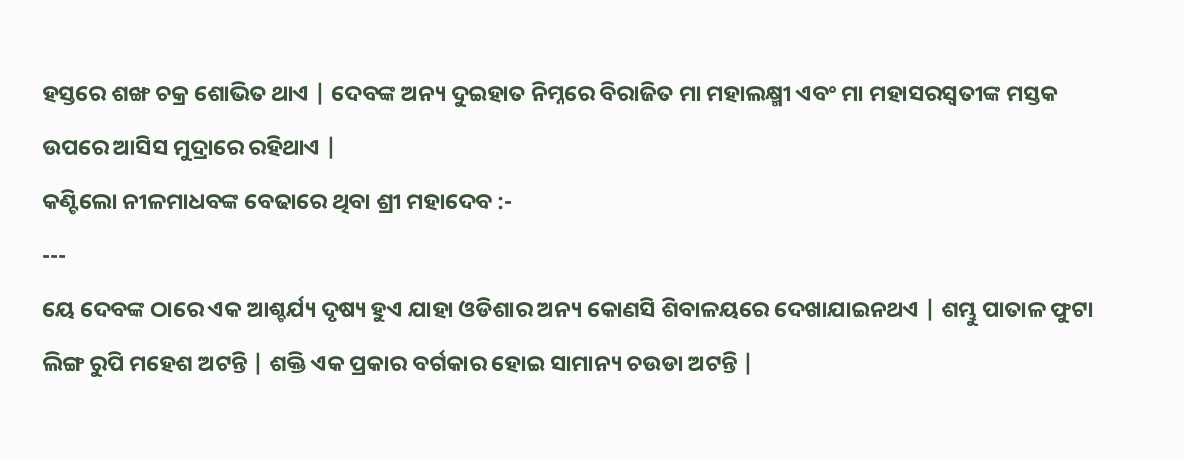ହସ୍ତରେ ଶଙ୍ଖ ଚକ୍ର ଶୋଭିତ ଥାଏ | ଦେବଙ୍କ ଅନ୍ୟ ଦୁଇହାତ ନିମ୍ନରେ ବିରାଜିତ ମା ମହାଲକ୍ଷ୍ମୀ ଏବଂ ମା ମହାସରସ୍ବତୀଙ୍କ ମସ୍ତକ ଉପରେ ଆସିସ ମୁଦ୍ରାରେ ରହିଥାଏ |
କଣ୍ଟିଲୋ ନୀଳମାଧବଙ୍କ ବେଢାରେ ଥିବା ଶ୍ରୀ ମହାଦେବ :-
---
ୟେ ଦେବଙ୍କ ଠାରେ ଏକ ଆଶ୍ଚର୍ଯ୍ୟ ଦୃଷ୍ୟ ହୁଏ ଯାହା ଓଡିଶାର ଅନ୍ୟ କୋଣସି ଶିବାଳୟରେ ଦେଖାଯାଇନଥଏ | ଶମ୍ଭୁ ପାତାଳ ଫୁଟା ଲିଙ୍ଗ ରୁପି ମହେଶ ଅଟନ୍ତି | ଶକ୍ତି ଏକ ପ୍ରକାର ବର୍ଗକାର ହୋଇ ସାମାନ୍ୟ ଚଉଡା ଅଟନ୍ତି |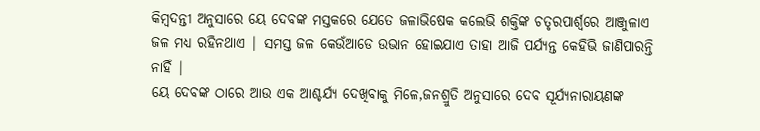କିମ୍ବଦନ୍ତୀ ଅନୁସାରେ ୟେ ଦେବଙ୍କ ମସ୍ତକରେ ଯେତେ ଜଳାଭିଷେକ କଲେଭି ଶକ୍ତିଙ୍କ ଚତୃରପାର୍ଶ୍ୱରେ ଆଞ୍ଜୁଳାଏ ଜଳ ମଧ୍ୟ ରହିନଥାଏ | ସମସ୍ତ ଜଳ କେଉଁଆଡେ ଉଭାନ ହୋଇଯାଏ ତାହା ଆଜି ପର୍ଯ୍ୟନ୍ତ କେହିଭି ଜାଣିପାରନ୍ତି ନାହିଁ |
ୟେ ଦେବଙ୍କ ଠାରେ ଆଉ ଏକ ଆଶ୍ଚର୍ଯ୍ୟ ଦେଖିବାକୁ ମିଳେ,ଜନଶ୍ରୁତି ଅନୁସାରେ ଦେବ ସୂର୍ଯ୍ୟନାରାୟଣଙ୍କ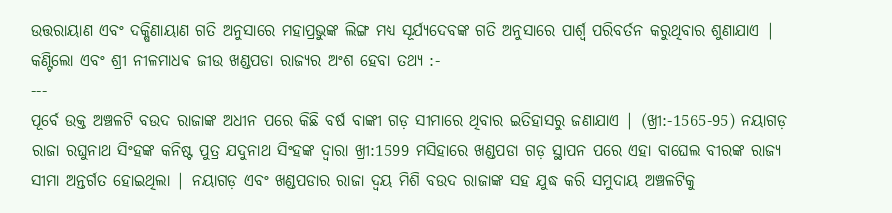ଉତ୍ତରାୟାଣ ଏବଂ ଦକ୍ଷିଣାୟାଣ ଗତି ଅନୁସାରେ ମହାପ୍ରଭୁଙ୍କ ଲିଙ୍ଗ ମଧ୍ୟ ସୂର୍ଯ୍ୟଦେବଙ୍କ ଗତି ଅନୁସାରେ ପାର୍ଶ୍ୱ ପରିବର୍ତନ କରୁଥିବାର ଶୁଣାଯାଏ |
କଣ୍ଟିଲୋ ଏବଂ ଶ୍ରୀ ନୀଳମାଧଵ ଜୀଉ ଖଣ୍ଡପଡା ରାଜ୍ୟର ଅଂଶ ହେବା ତଥ୍ୟ :-
---
ପୂର୍ବେ ଉକ୍ତ ଅଞ୍ଚଳଟି ବଉଦ ରାଜାଙ୍କ ଅଧୀନ ପରେ କିଛି ବର୍ଷ ବାଙ୍କୀ ଗଡ଼ ସୀମାରେ ଥିବାର ଇତିହାସରୁ ଜଣାଯାଏ | (ଖ୍ରୀ:-1565-95) ନୟାଗଡ଼ ରାଜା ରଘୁନାଥ ସିଂହଙ୍କ କନିଷ୍ଟ ପୁତ୍ର ଯଦୁନାଥ ସିଂହଙ୍କ ଦ୍ୱାରା ଖ୍ରୀ:1599 ମସିହାରେ ଖଣ୍ଡପଡା ଗଡ଼ ସ୍ଥାପନ ପରେ ଏହା ବାଘେଲ ବୀରଙ୍କ ରାଜ୍ୟ ସୀମା ଅନ୍ତର୍ଗତ ହୋଇଥିଲା | ନୟାଗଡ଼ ଏବଂ ଖଣ୍ଡପଡାର ରାଜା ଦ୍ୱୟ ମିଶି ବଉଦ ରାଜାଙ୍କ ସହ ଯୁଦ୍ଧ କରି ସମୁଦାୟ ଅଞ୍ଚଳଟିକୁ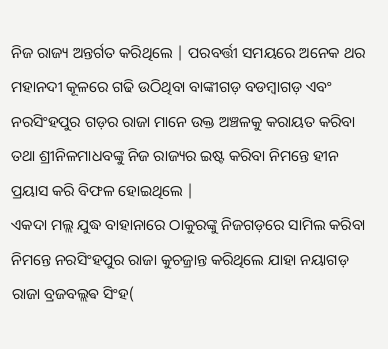ନିଜ ରାଜ୍ୟ ଅନ୍ତର୍ଗତ କରିଥିଲେ | ପରବର୍ତ୍ତୀ ସମୟରେ ଅନେକ ଥର ମହାନଦୀ କୂଳରେ ଗଢି ଉଠିଥିବା ବାଙ୍କୀଗଡ଼ ବଡମ୍ବାଗଡ଼ ଏବଂ ନରସିଂହପୁର ଗଡ଼ର ରାଜା ମାନେ ଉକ୍ତ ଅଞ୍ଚଳକୁ କରାୟତ କରିବା ତଥା ଶ୍ରୀନିଳମାଧବଙ୍କୁ ନିଜ ରାଜ୍ୟର ଇଷ୍ଟ କରିବା ନିମନ୍ତେ ହୀନ ପ୍ରୟାସ କରି ବିଫଳ ହୋଇଥିଲେ |
ଏକଦା ମଲ୍ଲ ଯୁଦ୍ଧ ବାହାନାରେ ଠାକୁରଙ୍କୁ ନିଜଗଡ଼ରେ ସାମିଲ କରିବା ନିମନ୍ତେ ନରସିଂହପୁର ରାଜା କୁଚଜ୍ରାନ୍ତ କରିଥିଲେ ଯାହା ନୟାଗଡ଼ ରାଜା ବ୍ରଜବଲ୍ଲଵ ସିଂହ(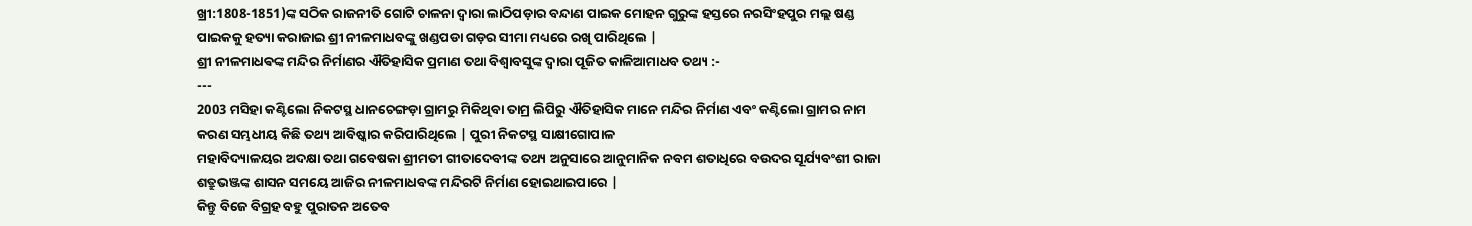ଖ୍ରୀ:1808-1851)ଙ୍କ ସଠିକ ରାଜନୀତି ଗୋଟି ଚାଳନା ଦ୍ୱାରା ଲାଠିପଡ଼ାର ବନ୍ଦାଣ ପାଇକ ମୋହନ ଗୁରୁଙ୍କ ହସ୍ତରେ ନରସିଂହପୁର ମଲ୍ଲ ଷଣ୍ଡ ପାଇକକୁ ହତ୍ୟା କରାଜାଇ ଶ୍ରୀ ନୀଳମାଧବଙ୍କୁ ଖଣ୍ଡପଡା ଗଡ଼ର ସୀମା ମଧ୍ୟରେ ରଖି ପାରିଥିଲେ |
ଶ୍ରୀ ନୀଳମାଧଵଙ୍କ ମନ୍ଦିର ନିର୍ମାଣର ଐତିହାସିକ ପ୍ରମାଣ ତଥା ବିଶ୍ୱାବସୁଙ୍କ ଦ୍ୱାରା ପୂଜିତ କାଳିଆମାଧବ ତଥ୍ୟ :-
---
2003 ମସିହା କଣ୍ଟିଲୋ ନିକଟସ୍ଥ ଧାନଚେଙ୍ଗଡ଼ା ଗ୍ରାମରୁ ମିକିଥିବା ତାମ୍ର ଲିପିରୁ ଐତିହାସିକ ମାନେ ମନ୍ଦିର ନିର୍ମାଣ ଏବଂ କଣ୍ଟିଲୋ ଗ୍ରାମର ନାମ କରଣ ସମ୍ଭଧୀୟ କିଛି ତଥ୍ୟ ଆବିଷ୍କାର କରିପାରିଥିଲେ | ପୁରୀ ନିକଟସ୍ଥ ସାକ୍ଷୀଗୋପାଳ
ମହାବିଦ୍ୟାଳୟର ଅଦକ୍ଷା ତଥା ଗବେଷକା ଶ୍ରୀମତୀ ଗୀତାଦେବୀଙ୍କ ତଥ୍ୟ ଅନୁସାରେ ଆନୁମାନିକ ନବମ ଶତାଧିରେ ବଉଦର ସୂର୍ଯ୍ୟବଂଶୀ ରାଜା ଶତ୍ରୁଭଞ୍ଜଙ୍କ ଶାସନ ସମୟେ ଆଜିର ନୀଳମାଧବଙ୍କ ମନ୍ଦିରଟି ନିର୍ମାଣ ହୋଇଥାଇପାରେ |
କିନ୍ତୁ ବିଜେ ବିଗ୍ରହ ବହୁ ପୁରାତନ ଅତେବ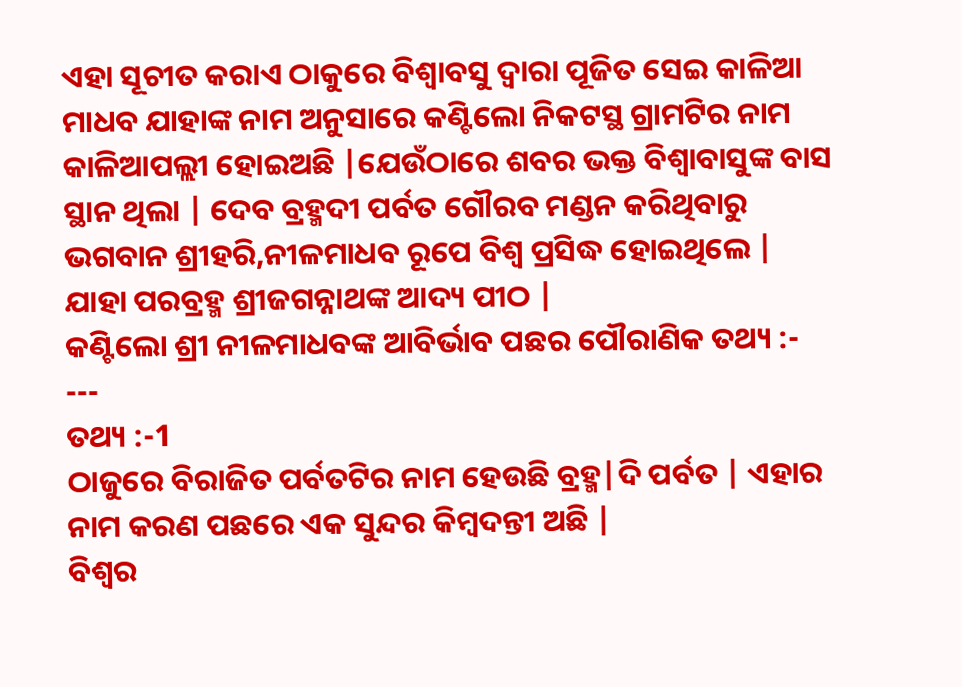ଏହା ସୂଚୀତ କରାଏ ଠାକୁରେ ବିଶ୍ୱାବସୁ ଦ୍ୱାରା ପୂଜିତ ସେଇ କାଳିଆ ମାଧବ ଯାହାଙ୍କ ନାମ ଅନୁସାରେ କଣ୍ଟିଲୋ ନିକଟସ୍ଥ ଗ୍ରାମଟିର ନାମ କାଳିଆପଲ୍ଲୀ ହୋଇଅଛି |ଯେଉଁଠାରେ ଶବର ଭକ୍ତ ବିଶ୍ୱାବାସୁଙ୍କ ବାସ ସ୍ଥାନ ଥିଲା | ଦେବ ବ୍ରହ୍ମଦୀ ପର୍ବତ ଗୌରବ ମଣ୍ଡନ କରିଥିବାରୁ ଭଗବାନ ଶ୍ରୀହରି,ନୀଳମାଧବ ରୂପେ ବିଶ୍ଵ ପ୍ରସିଦ୍ଧ ହୋଇଥିଲେ | ଯାହା ପରବ୍ରହ୍ମ ଶ୍ରୀଜଗନ୍ନାଥଙ୍କ ଆଦ୍ୟ ପୀଠ |
କଣ୍ଟିଲୋ ଶ୍ରୀ ନୀଳମାଧବଙ୍କ ଆବିର୍ଭାବ ପଛର ପୌରାଣିକ ତଥ୍ୟ :-
---
ତଥ୍ୟ :-1
ଠାଜୁରେ ବିରାଜିତ ପର୍ବତଟିର ନାମ ହେଉଛି ବ୍ରହ୍ମ|ଦି ପର୍ବତ | ଏହାର ନାମ କରଣ ପଛରେ ଏକ ସୁନ୍ଦର କିମ୍ବଦନ୍ତୀ ଅଛି |
ବିଶ୍ଵର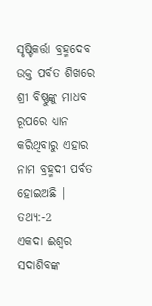ସୃଷ୍ଟିକର୍ତ୍ତା ବ୍ରହ୍ମଦେବ ଉକ୍ତ ପର୍ବତ ଶିଖରେ ଶ୍ରୀ ବିଷ୍ଣୁଙ୍କୁ ମାଧବ ରୂପରେ ଧ୍ୟାନ କରିଥିବାରୁ ଏହାର ନାମ ବ୍ରହ୍ମଦୀ ପର୍ବତ ହୋଇଅଛି |
ତଥ୍ୟ:-2
ଏକଦା ଈଶ୍ୱର ସଦାଶିବଙ୍କ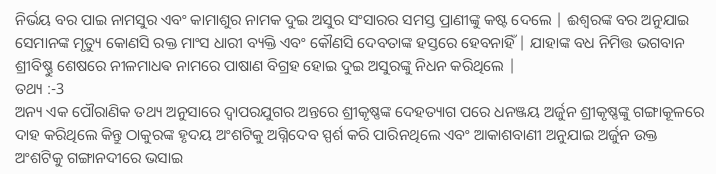ନିର୍ଭୟ ବର ପାଇ ନାମସୁର ଏବଂ କାମାଶୁର ନାମକ ଦୁଇ ଅସୁର ସଂସାରର ସମସ୍ତ ପ୍ରାଣୀଙ୍କୁ କଷ୍ଟ ଦେଲେ | ଈଶ୍ୱରଙ୍କ ବର ଅନୁଯାଇ ସେମାନଙ୍କ ମୃତ୍ୟୁ କୋଣସି ରକ୍ତ ମାଂସ ଧାରୀ ବ୍ୟକ୍ତି ଏବଂ କୌଣସି ଦେବତାଙ୍କ ହସ୍ତରେ ହେବନାହିଁ | ଯାହାଙ୍କ ବଧ ନିମିତ୍ତ ଭଗବାନ ଶ୍ରୀବିଷ୍ଣୁ ଶେଷରେ ନୀଳମାଧଵ ନାମରେ ପାଷାଣ ବିଗ୍ରହ ହୋଇ ଦୁଇ ଅସୁରଙ୍କୁ ନିଧନ କରିଥିଲେ |
ତଥ୍ୟ :-3
ଅନ୍ୟ ଏକ ପୌରାଣିକ ତଥ୍ୟ ଅନୁସାରେ ଦ୍ୱାପରଯୁଗର ଅନ୍ତରେ ଶ୍ରୀକୃଷ୍ଣଙ୍କ ଦେହତ୍ୟାଗ ପରେ ଧନଞ୍ଜୟ ଅର୍ଜୁନ ଶ୍ରୀକୃଷ୍ଣଙ୍କୁ ଗଙ୍ଗାକୂଳରେ ଦାହ କରିଥିଲେ କିନ୍ତୁ ଠାକୁରଙ୍କ ହୃଦୟ ଅଂଶଟିକୁ ଅଗ୍ନିଦେବ ସ୍ପର୍ଶ କରି ପାରିନଥିଲେ ଏବଂ ଆକାଶବାଣୀ ଅନୁଯାଇ ଅର୍ଜୁନ ଉକ୍ତ ଅଂଶଟିକୁ ଗଙ୍ଗାନଦୀରେ ଭସାଇ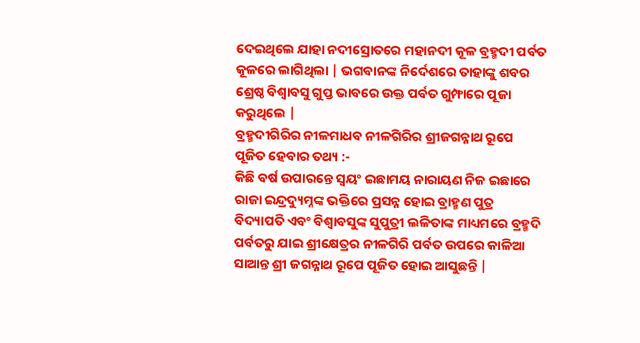ଦେଇଥିଲେ ଯାହା ନଦୀସ୍ରୋତରେ ମହାନଦୀ କୂଳ ବ୍ରହ୍ମଦୀ ପର୍ବତ କୂଳରେ ଲାଗିଥିଲା | ଭଗବାନଙ୍କ ନିର୍ଦେଶରେ ତାହାଙ୍କୁ ଶବର ଶ୍ରେଷ୍ଠ ବିଶ୍ୱାବସୁ ଗୁପ୍ତ ଭାବରେ ଉକ୍ତ ପର୍ବତ ଗୁମ୍ଫାରେ ପୂଜା କରୁଥିଲେ |
ବ୍ରହ୍ମଦୀଗିରିର ନୀଳମାଧବ ନୀଳଗିରିର ଶ୍ରୀଜଗନ୍ନାଥ ରୂପେ ପୂଜିତ ହେବାର ତଥ୍ୟ :-
କିଛି ବର୍ଷ ଉପାରନ୍ତେ ସ୍ୱୟଂ ଇଛାମୟ ନାରାୟଣ ନିଜ ଇଛାରେ ରାଜା ଇନ୍ଦ୍ରଦ୍ୟୁମ୍ନଙ୍କ ଭକ୍ତିରେ ପ୍ରସନ୍ନ ହୋଇ ବ୍ରାହ୍ମଣ ପୁତ୍ର ବିଦ୍ୟାପତି ଏବଂ ବିଶ୍ୱାବସୁଙ୍କ ସୁପୁତ୍ରୀ ଲଳିତାଙ୍କ ମାଧ୍ୟମରେ ବ୍ରହ୍ମଦି ପର୍ବତରୁ ଯାଇ ଶ୍ରୀକ୍ଷେତ୍ରର ନୀଳଗିରି ପର୍ବତ ଉପରେ କାଳିଆ ସାଆନ୍ତ ଶ୍ରୀ ଜଗନ୍ନାଥ ରୂପେ ପୂଜିତ ହୋଇ ଆସୁଛନ୍ତି |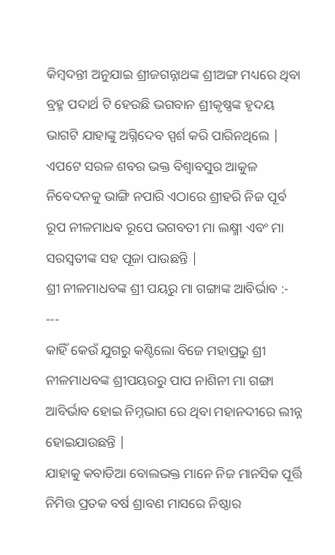କିମ୍ବଦନ୍ତୀ ଅନୁଯାଇ ଶ୍ରୀଜଗନ୍ନାଥଙ୍କ ଶ୍ରୀଅଙ୍ଗ ମଧ୍ୟରେ ଥିବା ବ୍ରହ୍ମ ପଦାର୍ଥ ଟି ହେଉଛି ଭଗବାନ ଶ୍ରୀକୃଷ୍ଣଙ୍କ ହୃଦୟ ଭାଗଟି ଯାହାଙ୍କୁ ଅଗ୍ନିଦେବ ସ୍ପର୍ଶ କରି ପାରିନଥିଲେ |
ଏପଟେ ସରଳ ଶବର ଭକ୍ତ ବିଶ୍ୱାବସୁର ଆକୁଳ ନିବେଦନକୁ ଭାଙ୍ଗି ନପାରି ଏଠାରେ ଶ୍ରୀହରି ନିଜ ପୂର୍ବ ରୂପ ନୀଳମାଧଵ ରୂପେ ଭଗବତୀ ମା ଲକ୍ଷ୍ମୀ ଏବଂ ମା ସରସ୍ବତୀଙ୍କ ସହ ପୂଜା ପାଉଛନ୍ତି |
ଶ୍ରୀ ନୀଳମାଧବଙ୍କ ଶ୍ରୀ ପୟରୁ ମା ଗଙ୍ଗାଙ୍କ ଆବିର୍ଭାବ :-
---
କାହିଁ କେଉଁ ଯୁଗରୁ କଣ୍ଟିଲୋ ବିଜେ ମହାପ୍ରଭୁ ଶ୍ରୀ ନୀଳମାଧବଙ୍କ ଶ୍ରୀପୟରରୁ ପାପ ନାଶିନୀ ମା ଗଙ୍ଗା ଆବିର୍ଭାବ ହୋଇ ନିମ୍ନଭାଗ ରେ ଥିବା ମହାନଦୀରେ ଲୀନ୍ନ ହୋଇଯାଉଛନ୍ତି |
ଯାହାକୁ କବାଡିଆ ବୋଲଭକ୍ତ ମାନେ ନିଜ ମାନସିକ ପୂର୍ତ୍ତି ନିମିତ୍ତ ପ୍ରତକ ବର୍ଷ ଶ୍ରାବଣ ମାସରେ ନିଷ୍ଠାର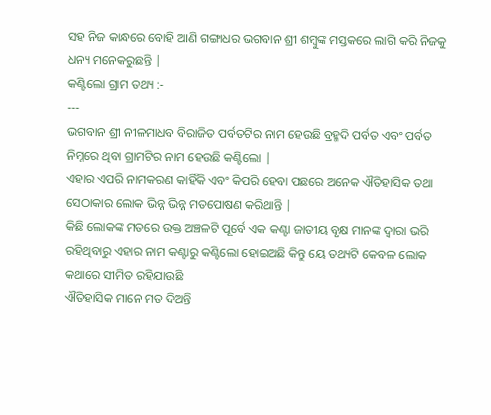ସହ ନିଜ କାନ୍ଧରେ ବୋହି ଆଣି ଗଙ୍ଗାଧର ଭଗବାନ ଶ୍ରୀ ଶମ୍ବୁଙ୍କ ମସ୍ତକରେ ଲାଗି କରି ନିଜକୁ ଧନ୍ୟ ମନେକରୁଛନ୍ତି |
କଣ୍ଟିଲୋ ଗ୍ରାମ ତଥ୍ୟ :-
---
ଭଗବାନ ଶ୍ରୀ ନୀଳମାଧବ ବିରାଜିତ ପର୍ବତଟିର ନାମ ହେଉଛି ବ୍ରହ୍ମଦି ପର୍ବତ ଏବଂ ପର୍ବତ ନିମ୍ନରେ ଥିବା ଗ୍ରାମଟିର ନାମ ହେଉଛି କଣ୍ଟିଲୋ |
ଏହାର ଏପରି ନାମକରଣ କାହିଁକି ଏବଂ କିପରି ହେବା ପଛରେ ଅନେକ ଐତିହାସିକ ତଥା ସେଠାକାର ଲୋକ ଭିନ୍ନ ଭିନ୍ନ ମତପୋଷଣ କରିଥାନ୍ତି |
କିଛି ଲୋକଙ୍କ ମତରେ ଉକ୍ତ ଅଞ୍ଚଳଟି ପୂର୍ବେ ଏକ କଣ୍ଟା ଜାତୀୟ ବୃକ୍ଷ ମାନଙ୍କ ଦ୍ୱାରା ଭରି ରହିଥିବାରୁ ଏହାର ନାମ କଣ୍ଟାରୁ କଣ୍ଟିଲୋ ହୋଇଅଛି କିନ୍ତୁ ୟେ ତଥ୍ୟଟି କେବଳ ଲୋକ କଥାରେ ସୀମିତ ରହିଯାଉଛି
ଐତିହାସିକ ମାନେ ମତ ଦିଅନ୍ତି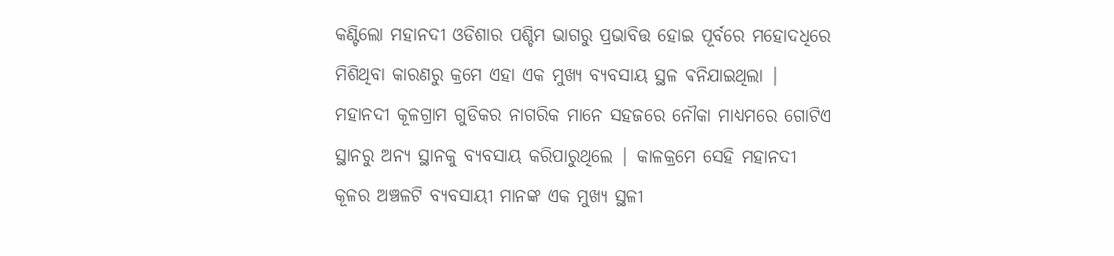କଣ୍ଟିଲୋ ମହାନଦୀ ଓଡିଶାର ପଶ୍ଚିମ ଭାଗରୁ ପ୍ରଭାବିତ୍ତ ହୋଇ ପୂର୍ବରେ ମହୋଦଧିରେ ମିଶିଥିବା କାରଣରୁ କ୍ରମେ ଏହା ଏକ ମୁଖ୍ୟ ବ୍ୟବସାୟ ସ୍ଥଳ ଵନିଯାଇଥିଲା | ମହାନଦୀ କୂଳଗ୍ରାମ ଗୁଡିକର ନାଗରିକ ମାନେ ସହଜରେ ନୌକା ମାଧ୍ୟମରେ ଗୋଟିଏ ସ୍ଥାନରୁ ଅନ୍ୟ ସ୍ଥାନକୁ ବ୍ୟବସାୟ କରିପାରୁଥିଲେ | କାଳକ୍ରମେ ସେହି ମହାନଦୀ କୂଳର ଅଞ୍ଚଳଟି ବ୍ୟବସାୟୀ ମାନଙ୍କ ଏକ ମୁଖ୍ୟ ସ୍ଥଳୀ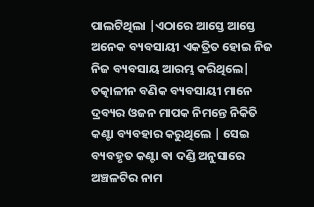ପାଲଟିଥିଲା |ଏଠାରେ ଆସ୍ତେ ଆସ୍ତେ ଅନେକ ବ୍ୟବସାୟୀ ଏକତ୍ରିତ ହୋଇ ନିଜ ନିଜ ବ୍ୟବସାୟ ଆରମ୍ଭ କରିଥିଲେ|
ତତ୍କାଳୀନ ବଣିକ ବ୍ୟବସାୟୀ ମାନେ ଦ୍ରବ୍ୟର ଓଜନ ମାପକ ନିମନ୍ତେ ନିକିତି କଣ୍ଟା ବ୍ୟବହାର କରୁଥିଲେ | ସେଇ ବ୍ୟବହୃତ କଣ୍ଟା ଵା ଦଣ୍ଡି ଅନୁସାରେ ଅଞ୍ଚଳଟିର ନାମ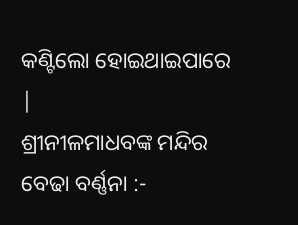କଣ୍ଟିଲୋ ହୋଇଥାଇପାରେ |
ଶ୍ରୀନୀଳମାଧବଙ୍କ ମନ୍ଦିର ବେଢା ବର୍ଣ୍ଣନା :-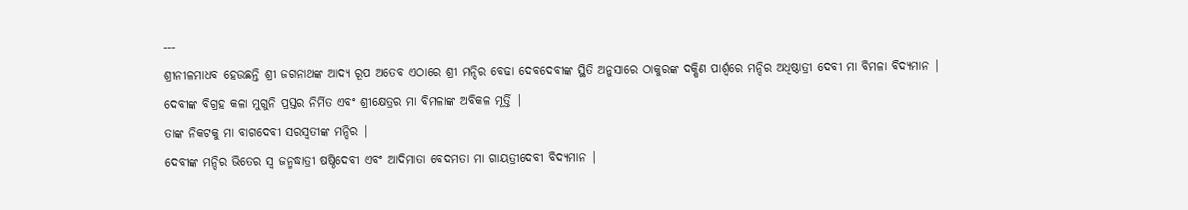---
ଶ୍ରୀନୀଳମାଧବ ହେଉଛନ୍ତି ଶ୍ରୀ ଜଗନାଥଙ୍କ ଆଦ୍ୟ ରୂପ ଅତେବ ଏଠାରେ ଶ୍ରୀ ମନ୍ଦିର ବେଢା ଦେବଦେବୀଙ୍କ ସ୍ଥିତି ଅନୁସାରେ ଠାକୁରଙ୍କ ଦକ୍ଷିଣ ପାର୍ଶ୍ୱରେ ମନ୍ଦିର ଅଧିଷ୍ଠାତ୍ରୀ ଦେବୀ ମା ବିମଳା ବିଦ୍ୟମାନ | ଦେବୀଙ୍କ ବିଗ୍ରହ କଳା ମୁଗୁନି ପ୍ରସ୍ତର ନିର୍ମିତ ଏବଂ ଶ୍ରୀକ୍ଷେତ୍ରର ମା ବିମଳାଙ୍କ ଅବିକଳ ମୂର୍ତ୍ତି |
ତାଙ୍କ ନିକଟକୁ ମା ବାଗଦେବୀ ସରସ୍ୱତୀଙ୍କ ମନ୍ଦିର |
ଦେବୀଙ୍କ ମନ୍ଦିର ଭିତେର ସ୍ୱ ଜନ୍ମଦ୍ଧାତ୍ରୀ ଷଷ୍ଠିଦେବୀ ଏବଂ ଆଦିମାତା ବେଦମତା ମା ଗାୟତ୍ରୀଦେବୀ ବିଦ୍ୟମାନ |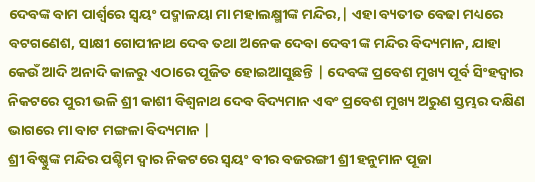ଦେବଙ୍କ ବାମ ପାର୍ଶ୍ୱରେ ସ୍ୱୟଂ ପଦ୍ମାଳୟା ମା ମହାଲକ୍ଷ୍ମୀଙ୍କ ମନ୍ଦିର,| ଏହା ବ୍ୟତୀତ ବେଢା ମଧ୍ୟରେ ବଟଗଣେଶ, ସାକ୍ଷୀ ଗୋପୀନାଥ ଦେବ ତଥା ଅନେକ ଦେବା ଦେବୀ ଙ୍କ ମନ୍ଦିର ବିଦ୍ୟମାନ, ଯାହା କେଉଁ ଆଦି ଅନାଦି କାଳରୁ ଏଠାରେ ପୂଜିତ ହୋଇଆସୁଛନ୍ତି | ଦେବଙ୍କ ପ୍ରବେଶ ମୁଖ୍ୟ ପୂର୍ବ ସିଂହଦ୍ୱାର ନିକଟରେ ପୁରୀ ଭଳି ଶ୍ରୀ କାଶୀ ବିଶ୍ଵନାଥ ଦେବ ବିଦ୍ୟମାନ ଏବଂ ପ୍ରବେଶ ମୁଖ୍ୟ ଅରୁଣ ସ୍ତମ୍ଭର ଦକ୍ଷିଣ ଭାଗରେ ମା ବାଟ ମଙ୍ଗଳା ବିଦ୍ୟମାନ |
ଶ୍ରୀ ବିଷ୍ଣୁଙ୍କ ମନ୍ଦିର ପଶ୍ଚିମ ଦ୍ୱାର ନିକଟରେ ସ୍ୱୟଂ ବୀର ବଜରଙ୍ଗୀ ଶ୍ରୀ ହନୁମାନ ପୂଜା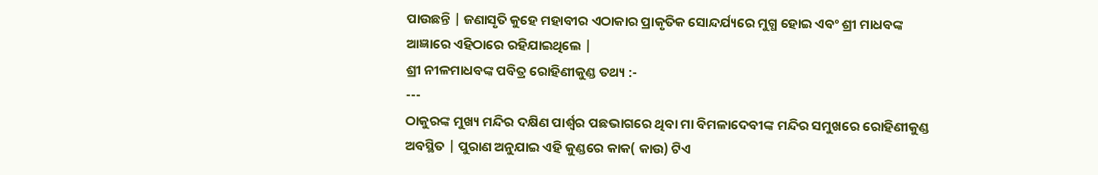ପାଉଛନ୍ତି | ଜଣାସୃତି କୁହେ ମହାବୀର ଏଠାକାର ପ୍ରାକୃତିକ ସୋନ୍ଦର୍ଯ୍ୟରେ ମୁଗ୍ଧ ହୋଇ ଏବଂ ଶ୍ରୀ ମାଧବଙ୍କ ଆଜ୍ଞାରେ ଏହିଠାରେ ରହିଯାଇଥିଲେ |
ଶ୍ରୀ ନୀଳମାଧବଙ୍କ ପବିତ୍ର ରୋହିଣୀକୁଣ୍ଡ ତଥ୍ୟ :-
---
ଠାକୁରଙ୍କ ମୁଖ୍ୟ ମନ୍ଦିର ଦକ୍ଷିଣ ପାର୍ଶ୍ୱର ପଛଭାଗରେ ଥିବା ମା ବିମଳାଦେବୀଙ୍କ ମନ୍ଦିର ସମୁଖରେ ରୋହିଣୀକୁଣ୍ଡ ଅବସ୍ଥିତ | ପୁରାଣ ଅନୁଯାଇ ଏହି କୁଣ୍ଡରେ କାକ( କାଉ) ଟିଏ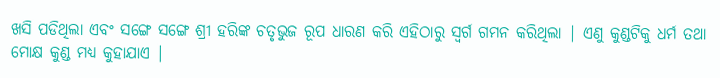ଖସି ପଡିଥିଲା ଏବଂ ସଙ୍ଗେ ସଙ୍ଗେ ଶ୍ରୀ ହରିଙ୍କ ଚତୃଭୁଜ ରୂପ ଧାରଣ କରି ଏହିଠାରୁ ସ୍ୱର୍ଗ ଗମନ କରିଥିଲା | ଏଣୁ କୁଣ୍ଡଟିକୁ ଧର୍ମ ତଥା ମୋକ୍ଷ କୁଣ୍ଡ ମଧ୍ୟ କୁହାଯାଏ |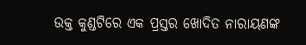ଉକ୍ତ କୁଣ୍ଡଟିରେ ଏକ ପ୍ରସ୍ତର ଖୋଦିତ ନାରାୟଣଙ୍କ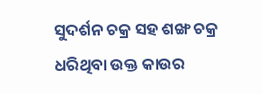ସୁଦର୍ଶନ ଚକ୍ର ସହ ଶଙ୍ଖ ଚକ୍ର ଧରିଥିବା ଉକ୍ତ କାଉର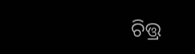ଚିତ୍ତ୍ର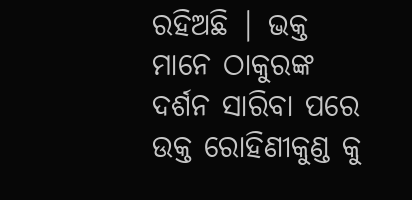ରହିଅଛି | ଭକ୍ତ ମାନେ ଠାକୁରଙ୍କ ଦର୍ଶନ ସାରିବା ପରେ ଉକ୍ତ ରୋହିଣୀକୁଣ୍ଡ କୁ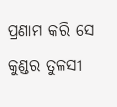ପ୍ରଣାମ କରି ସେ କୁଣ୍ଡର ତୁଳସୀ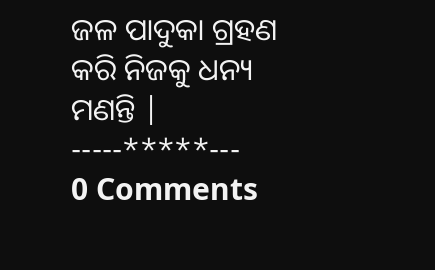ଜଳ ପାଦୁକା ଗ୍ରହଣ କରି ନିଜକୁ ଧନ୍ୟ ମଣନ୍ତି |
-----*****---
0 Comments